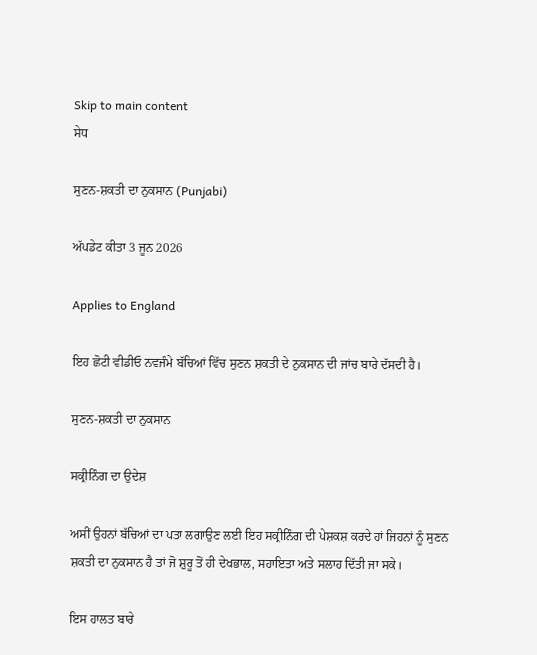Skip to main content
ਸੇਧ

ਸੁਣਨ-ਸ਼ਕਤੀ ਦਾ ਨੁਕਸਾਨ (Punjabi)

ਅੱਪਡੇਟ ਕੀਤਾ 3 ਜੂਨ 2026

Applies to England

ਇਹ ਛੋਟੀ ਵੀਡੀਓ ਨਵਜੰਮੇ ਬੱਚਿਆਂ ਵਿੱਚ ਸੁਣਨ ਸ਼ਕਤੀ ਦੇ ਨੁਕਸਾਨ ਦੀ ਜਾਂਚ ਬਾਰੇ ਦੱਸਦੀ ਹੈ।

ਸੁਣਨ-ਸ਼ਕਤੀ ਦਾ ਨੁਕਸਾਨ

ਸਕ੍ਰੀਨਿੰਗ ਦਾ ਉਦੇਸ਼

ਅਸੀਂ ਉਹਨਾਂ ਬੱਚਿਆਂ ਦਾ ਪਤਾ ਲਗਾਉਣ ਲਈ ਇਹ ਸਕ੍ਰੀਨਿੰਗ ਦੀ ਪੇਸ਼ਕਸ਼ ਕਰਦੇ ਹਾਂ ਜਿਹਨਾਂ ਨੂੰ ਸੁਣਨ ਸ਼ਕਤੀ ਦਾ ਨੁਕਸਾਨ ਹੈ ਤਾਂ ਜੋ ਸ਼ੁਰੂ ਤੋਂ ਹੀ ਦੇਖਭਾਲ, ਸਹਾਇਤਾ ਅਤੇ ਸਲਾਹ ਦਿੱਤੀ ਜਾ ਸਕੇ।

ਇਸ ਹਾਲਤ ਬਾਰੇ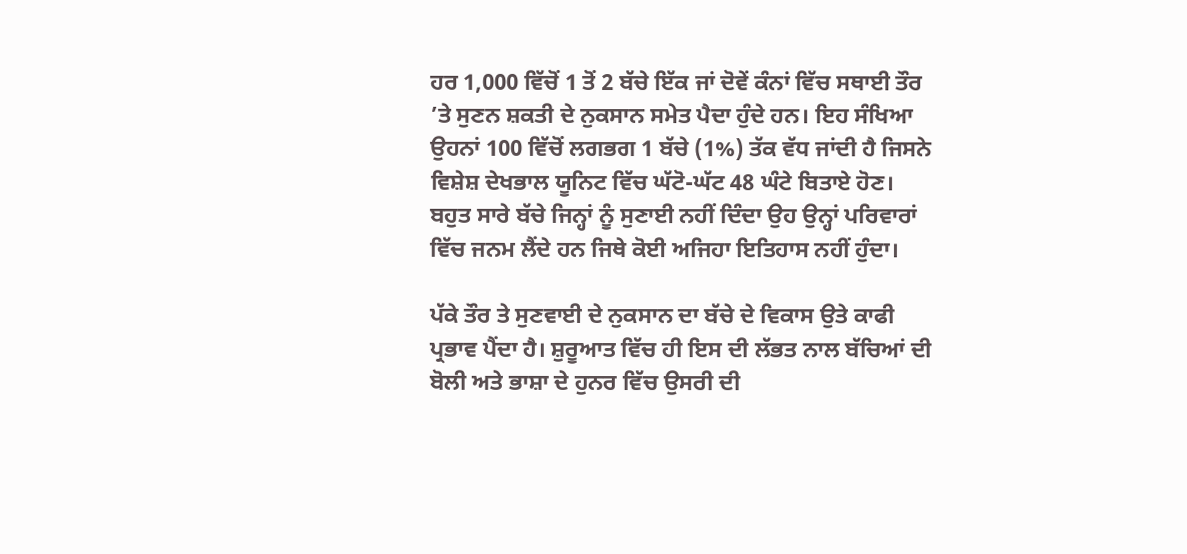ਹਰ 1,000 ਵਿੱਚੋਂ 1 ਤੋਂ 2 ਬੱਚੇ ਇੱਕ ਜਾਂ ਦੋਵੇਂ ਕੰਨਾਂ ਵਿੱਚ ਸਥਾਈ ਤੌਰ ’ਤੇ ਸੁਣਨ ਸ਼ਕਤੀ ਦੇ ਨੁਕਸਾਨ ਸਮੇਤ ਪੈਦਾ ਹੁੰਦੇ ਹਨ। ਇਹ ਸੰਖਿਆ ਉਹਨਾਂ 100 ਵਿੱਚੋਂ ਲਗਭਗ 1 ਬੱਚੇ (1%) ਤੱਕ ਵੱਧ ਜਾਂਦੀ ਹੈ ਜਿਸਨੇ ਵਿਸ਼ੇਸ਼ ਦੇਖਭਾਲ ਯੂਨਿਟ ਵਿੱਚ ਘੱਟੋ-ਘੱਟ 48 ਘੰਟੇ ਬਿਤਾਏ ਹੋਣ। ਬਹੁਤ ਸਾਰੇ ਬੱਚੇ ਜਿਨ੍ਹਾਂ ਨੂੰ ਸੁਣਾਈ ਨਹੀਂ ਦਿੰਦਾ ਉਹ ਉਨ੍ਹਾਂ ਪਰਿਵਾਰਾਂ ਵਿੱਚ ਜਨਮ ਲੈਂਦੇ ਹਨ ਜਿਥੇ ਕੋਈ ਅਜਿਹਾ ਇਤਿਹਾਸ ਨਹੀਂ ਹੁੰਦਾ।

ਪੱਕੇ ਤੌਰ ਤੇ ਸੁਣਵਾਈ ਦੇ ਨੁਕਸਾਨ ਦਾ ਬੱਚੇ ਦੇ ਵਿਕਾਸ ਉਤੇ ਕਾਫੀ ਪ੍ਰਭਾਵ ਪੈਂਦਾ ਹੈ। ਸ਼ੁਰੂਆਤ ਵਿੱਚ ਹੀ ਇਸ ਦੀ ਲੱਭਤ ਨਾਲ ਬੱਚਿਆਂ ਦੀ ਬੋਲੀ ਅਤੇ ਭਾਸ਼ਾ ਦੇ ਹੁਨਰ ਵਿੱਚ ਉਸਰੀ ਦੀ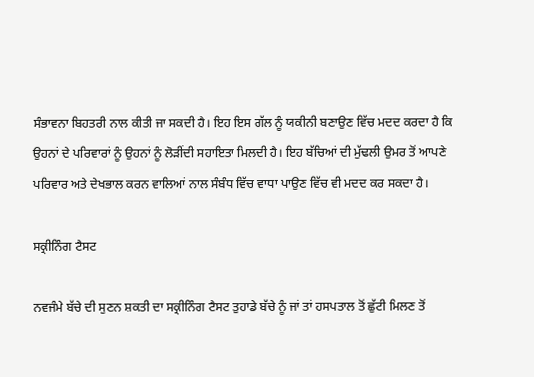ਸੰਭਾਵਨਾ ਬਿਹਤਰੀ ਨਾਲ ਕੀਤੀ ਜਾ ਸਕਦੀ ਹੈ। ਇਹ ਇਸ ਗੱਲ ਨੂੰ ਯਕੀਨੀ ਬਣਾਉਣ ਵਿੱਚ ਮਦਦ ਕਰਦਾ ਹੈ ਕਿ ਉਹਨਾਂ ਦੇ ਪਰਿਵਾਰਾਂ ਨੂੰ ਉਹਨਾਂ ਨੂੰ ਲੋੜੀਂਦੀ ਸਹਾਇਤਾ ਮਿਲਦੀ ਹੈ। ਇਹ ਬੱਚਿਆਂ ਦੀ ਮੁੱਢਲੀ ਉਮਰ ਤੋਂ ਆਪਣੇ ਪਰਿਵਾਰ ਅਤੇ ਦੇਖਭਾਲ ਕਰਨ ਵਾਲਿਆਂ ਨਾਲ ਸੰਬੰਧ ਵਿੱਚ ਵਾਧਾ ਪਾਉਣ ਵਿੱਚ ਵੀ ਮਦਦ ਕਰ ਸਕਦਾ ਹੈ।

ਸਕ੍ਰੀਨਿੰਗ ਟੈਸਟ

ਨਵਜੰਮੇ ਬੱਚੇ ਦੀ ਸੁਣਨ ਸ਼ਕਤੀ ਦਾ ਸਕ੍ਰੀਨਿੰਗ ਟੈਸਟ ਤੁਹਾਡੇ ਬੱਚੇ ਨੂੰ ਜਾਂ ਤਾਂ ਹਸਪਤਾਲ ਤੋਂ ਛੁੱਟੀ ਮਿਲਣ ਤੋਂ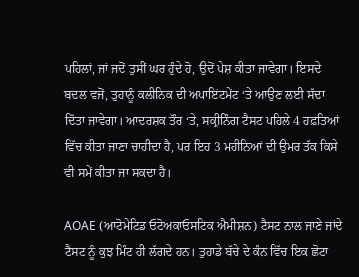ਪਹਿਲਾਂ, ਜਾਂ ਜਦੋਂ ਤੁਸੀਂ ਘਰ ਹੁੰਦੇ ਹੋ, ਉਦੋਂ ਪੇਸ਼ ਕੀਤਾ ਜਾਵੇਗਾ। ਇਸਦੇ ਬਦਲ ਵਜੋਂ, ਤੁਹਾਨੂੰ ਕਲੀਨਿਕ ਦੀ ਅਪਾਇਂਟਮੇਂਟ ‘ਤੇ ਆਉਣ ਲਈ ਸੱਦਾ ਦਿੱਤਾ ਜਾਵੇਗਾ। ਆਦਰਸ਼ਕ ਤੌਰ ‘ਤੇ, ਸਕ੍ਰੀਨਿੰਗ ਟੈਸਟ ਪਹਿਲੇ 4 ਹਫ਼ਤਿਆਂ ਵਿੱਚ ਕੀਤਾ ਜਾਣਾ ਚਾਹੀਦਾ ਹੈ, ਪਰ ਇਹ 3 ਮਹੀਨਿਆਂ ਦੀ ਉਮਰ ਤੱਕ ਕਿਸੇ ਵੀ ਸਮੇਂ ਕੀਤਾ ਜਾ ਸਕਦਾ ਹੈ।

AOAE (ਆਟੋਮੇਟਿਡ ਓਟੋਅਕਾਓਸਟਿਕ ਐਮੀਸ਼ਨ) ਟੈਸਟ ਨਾਲ ਜਾਣੇ ਜਾਂਦੇ ਟੈਸਟ ਨੂੰ ਕੁਝ ਮਿੰਟ ਹੀ ਲੱਗਦੇ ਹਨ। ਤੁਹਾਡੇ ਬੱਚੇ ਦੇ ਕੰਨ ਵਿੱਚ ਇਕ ਛੋਟਾ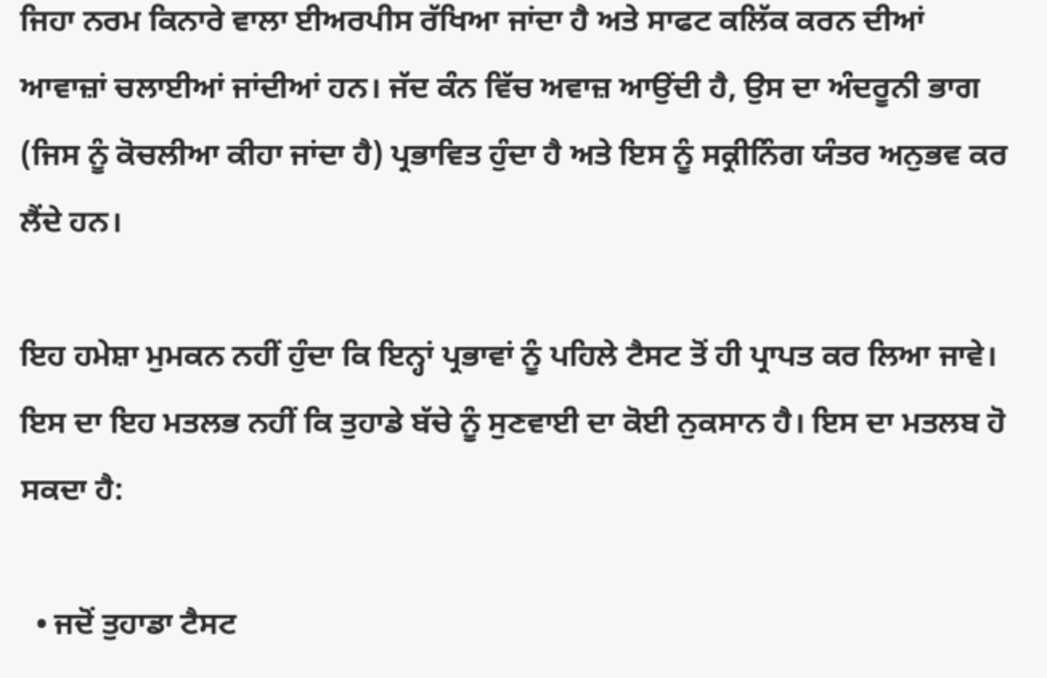ਜਿਹਾ ਨਰਮ ਕਿਨਾਰੇ ਵਾਲਾ ਈਅਰਪੀਸ ਰੱਖਿਆ ਜਾਂਦਾ ਹੈ ਅਤੇ ਸਾਫਟ ਕਲਿੱਕ ਕਰਨ ਦੀਆਂ ਆਵਾਜ਼ਾਂ ਚਲਾਈਆਂ ਜਾਂਦੀਆਂ ਹਨ। ਜੱਦ ਕੰਨ ਵਿੱਚ ਅਵਾਜ਼ ਆਉਂਦੀ ਹੈ, ਉਸ ਦਾ ਅੰਦਰੂਨੀ ਭਾਗ (ਜਿਸ ਨੂੰ ਕੋਚਲੀਆ ਕੀਹਾ ਜਾਂਦਾ ਹੈ) ਪ੍ਰਭਾਵਿਤ ਹੁੰਦਾ ਹੈ ਅਤੇ ਇਸ ਨੂੰ ਸਕ੍ਰੀਨਿੰਗ ਯੰਤਰ ਅਨੁਭਵ ਕਰ ਲੈਂਦੇ ਹਨ।

ਇਹ ਹਮੇਸ਼ਾ ਮੁਮਕਨ ਨਹੀਂ ਹੁੰਦਾ ਕਿ ਇਨ੍ਹਾਂ ਪ੍ਰਭਾਵਾਂ ਨੂੰ ਪਹਿਲੇ ਟੈਸਟ ਤੋਂ ਹੀ ਪ੍ਰਾਪਤ ਕਰ ਲਿਆ ਜਾਵੇ। ਇਸ ਦਾ ਇਹ ਮਤਲਭ ਨਹੀਂ ਕਿ ਤੁਹਾਡੇ ਬੱਚੇ ਨੂੰ ਸੁਣਵਾਈ ਦਾ ਕੋਈ ਨੁਕਸਾਨ ਹੈ। ਇਸ ਦਾ ਮਤਲਬ ਹੋ ਸਕਦਾ ਹੈ:

  • ਜਦੋਂ ਤੁਹਾਡਾ ਟੈਸਟ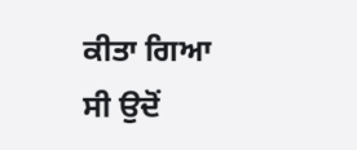ਕੀਤਾ ਗਿਆ ਸੀ ਉਦੋਂ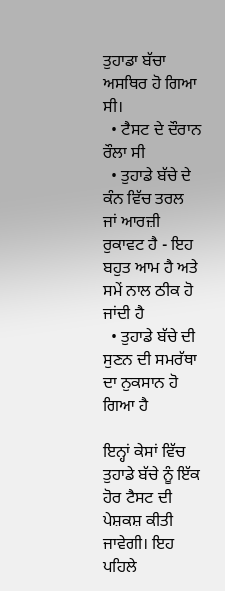ਤੁਹਾਡਾ ਬੱਚਾ ਅਸਥਿਰ ਹੋ ਗਿਆ ਸੀ।
  • ਟੈਸਟ ਦੇ ਦੌਰਾਨ ਰੌਲਾ ਸੀ
  • ਤੁਹਾਡੇ ਬੱਚੇ ਦੇ ਕੰਨ ਵਿੱਚ ਤਰਲ ਜਾਂ ਆਰਜ਼ੀ ਰੁਕਾਵਟ ਹੈ - ਇਹ ਬਹੁਤ ਆਮ ਹੈ ਅਤੇ ਸਮੇਂ ਨਾਲ ਠੀਕ ਹੋ ਜਾਂਦੀ ਹੈ
  • ਤੁਹਾਡੇ ਬੱਚੇ ਦੀ ਸੁਣਨ ਦੀ ਸਮਰੱਥਾ ਦਾ ਨੁਕਸਾਨ ਹੋ ਗਿਆ ਹੈ

ਇਨ੍ਹਾਂ ਕੇਸਾਂ ਵਿੱਚ ਤੁਹਾਡੇ ਬੱਚੇ ਨੂੰ ਇੱਕ ਹੋਰ ਟੈਸਟ ਦੀ ਪੇਸ਼ਕਸ਼ ਕੀਤੀ ਜਾਵੇਗੀ। ਇਹ ਪਹਿਲੇ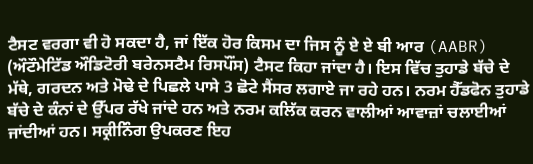ਟੈਸਟ ਵਰਗਾ ਵੀ ਹੋ ਸਕਦਾ ਹੈ, ਜਾਂ ਇੱਕ ਹੋਰ ਕਿਸਮ ਦਾ ਜਿਸ ਨੂੰ ਏ ਏ ਬੀ ਆਰ (AABR) (ਔਟੌਮੇਟਿੱਡ ਔਡਿਟੋਰੀ ਬਰੇਨਸਟੈਮ ਰਿਸਪੌਂਸ) ਟੈਸਟ ਕਿਹਾ ਜਾਂਦਾ ਹੈ। ਇਸ ਵਿੱਚ ਤੁਹਾਡੇ ਬੱਚੇ ਦੇ ਮੱਥੇ, ਗਰਦਨ ਅਤੇ ਮੋਢੇ ਦੇ ਪਿਛਲੇ ਪਾਸੇ 3 ਛੋਟੇ ਸੈਂਸਰ ਲਗਾਏ ਜਾ ਰਹੇ ਹਨ। ਨਰਮ ਹੈੱਡਫੋਨ ਤੁਹਾਡੇ ਬੱਚੇ ਦੇ ਕੰਨਾਂ ਦੇ ਉੱਪਰ ਰੱਖੇ ਜਾਂਦੇ ਹਨ ਅਤੇ ਨਰਮ ਕਲਿੱਕ ਕਰਨ ਵਾਲੀਆਂ ਆਵਾਜ਼ਾਂ ਚਲਾਈਆਂ ਜਾਂਦੀਆਂ ਹਨ। ਸਕ੍ਰੀਨਿੰਗ ਉਪਕਰਣ ਇਹ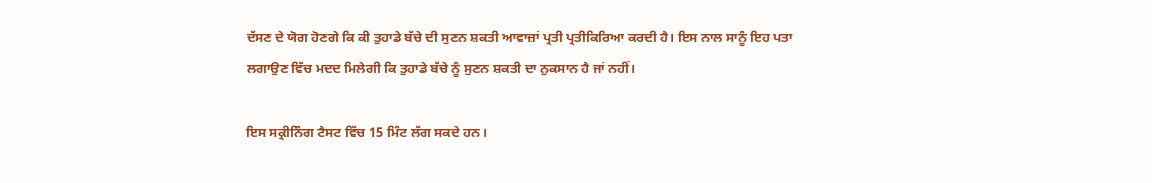ਦੱਸਣ ਦੇ ਯੋਗ ਹੋਣਗੇ ਕਿ ਕੀ ਤੁਹਾਡੇ ਬੱਚੇ ਦੀ ਸੁਣਨ ਸ਼ਕਤੀ ਆਵਾਜ਼ਾਂ ਪ੍ਰਤੀ ਪ੍ਰਤੀਕਿਰਿਆ ਕਰਦੀ ਹੈ। ਇਸ ਨਾਲ ਸਾਨੂੰ ਇਹ ਪਤਾ ਲਗਾਉਣ ਵਿੱਚ ਮਦਦ ਮਿਲੇਗੀ ਕਿ ਤੁਹਾਡੇ ਬੱਚੇ ਨੂੰ ਸੁਣਨ ਸ਼ਕਤੀ ਦਾ ਨੁਕਸਾਨ ਹੈ ਜਾਂ ਨਹੀਂ।

ਇਸ ਸਕ੍ਰੀਨਿੰਗ ਟੈਸਟ ਵਿੱਚ 15 ਮਿੰਟ ਲੱਗ ਸਕਦੇ ਹਨ।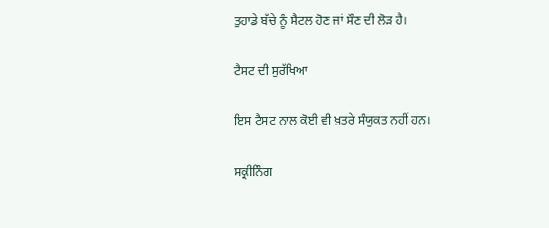ਤੁਹਾਡੇ ਬੱਚੇ ਨੂੰ ਸੈਟਲ ਹੋਣ ਜਾਂ ਸੌਣ ਦੀ ਲੋੜ ਹੈ।

ਟੈਸਟ ਦੀ ਸੁਰੱਖਿਆ

ਇਸ ਟੈਸਟ ਨਾਲ ਕੋਈ ਵੀ ਖ਼ਤਰੇ ਸੰਯੁਕਤ ਨਹੀਂ ਹਨ।

ਸਕ੍ਰੀਨਿੰਗ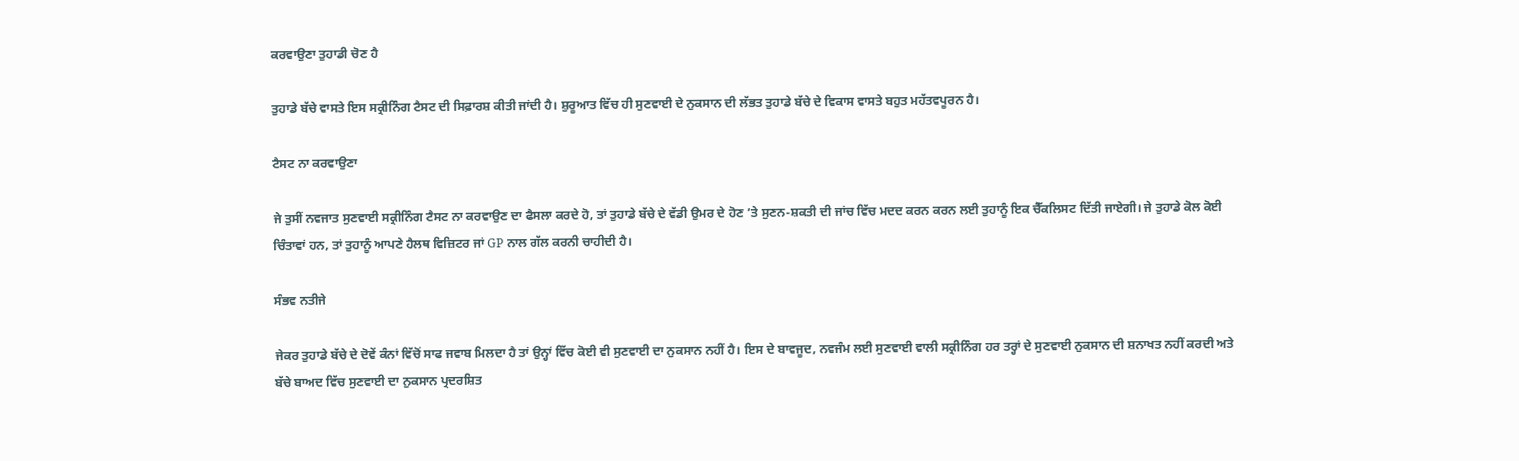ਕਰਵਾਉਣਾ ਤੁਹਾਡੀ ਚੋਣ ਹੈ

ਤੁਹਾਡੇ ਬੱਚੇ ਵਾਸਤੇ ਇਸ ਸਕ੍ਰੀਨਿੰਗ ਟੈਸਟ ਦੀ ਸਿਫ਼ਾਰਸ਼ ਕੀਤੀ ਜਾਂਦੀ ਹੈ। ਸ਼ੁਰੂਆਤ ਵਿੱਚ ਹੀ ਸੁਣਵਾਈ ਦੇ ਨੁਕਸਾਨ ਦੀ ਲੱਭਤ ਤੁਹਾਡੇ ਬੱਚੇ ਦੇ ਵਿਕਾਸ ਵਾਸਤੇ ਬਹੁਤ ਮਹੱਤਵਪੂਰਨ ਹੈ।

ਟੈਸਟ ਨਾ ਕਰਵਾਉਣਾ

ਜੇ ਤੁਸੀਂ ਨਵਜਾਤ ਸੁਣਵਾਈ ਸਕ੍ਰੀਨਿੰਗ ਟੈਸਟ ਨਾ ਕਰਵਾਉਣ ਦਾ ਫੈਸਲਾ ਕਰਦੇ ਹੋ, ਤਾਂ ਤੁਹਾਡੇ ਬੱਚੇ ਦੇ ਵੱਡੀ ਉਮਰ ਦੇ ਹੋਣ ’ਤੇ ਸੁਣਨ-ਸ਼ਕਤੀ ਦੀ ਜਾਂਚ ਵਿੱਚ ਮਦਦ ਕਰਨ ਕਰਨ ਲਈ ਤੁਹਾਨੂੰ ਇਕ ਚੈੱਕਲਿਸਟ ਦਿੱਤੀ ਜਾਏਗੀ। ਜੇ ਤੁਹਾਡੇ ਕੋਲ ਕੋਈ ਚਿੰਤਾਵਾਂ ਹਨ, ਤਾਂ ਤੁਹਾਨੂੰ ਆਪਣੇ ਹੈਲਥ ਵਿਜ਼ਿਟਰ ਜਾਂ GP ਨਾਲ ਗੱਲ ਕਰਨੀ ਚਾਹੀਦੀ ਹੈ।

ਸੰਭਵ ਨਤੀਜੇ

ਜੇਕਰ ਤੁਹਾਡੇ ਬੱਚੇ ਦੇ ਦੋਵੇਂ ਕੰਨਾਂ ਵਿੱਚੋਂ ਸਾਫ ਜਵਾਬ ਮਿਲਦਾ ਹੈ ਤਾਂ ਉਨ੍ਹਾਂ ਵਿੱਚ ਕੋਈ ਵੀ ਸੁਣਵਾਈ ਦਾ ਨੁਕਸਾਨ ਨਹੀਂ ਹੈ। ਇਸ ਦੇ ਬਾਵਜੂਦ, ਨਵਜੰਮ ਲਈ ਸੁਣਵਾਈ ਵਾਲੀ ਸਕ੍ਰੀਨਿੰਗ ਹਰ ਤਰ੍ਹਾਂ ਦੇ ਸੁਣਵਾਈ ਨੁਕਸਾਨ ਦੀ ਸ਼ਨਾਖਤ ਨਹੀਂ ਕਰਦੀ ਅਤੇ ਬੱਚੇ ਬਾਅਦ ਵਿੱਚ ਸੁਣਵਾਈ ਦਾ ਨੁਕਸਾਨ ਪ੍ਰਦਰਸ਼ਿਤ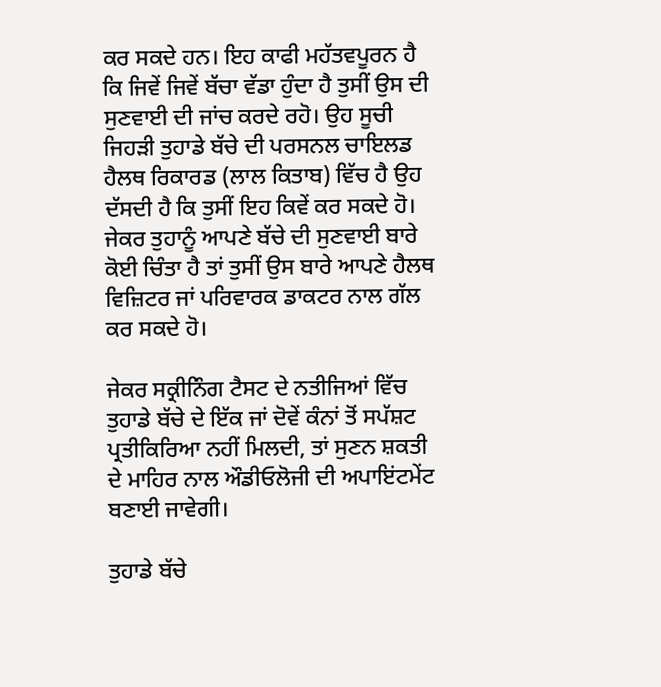ਕਰ ਸਕਦੇ ਹਨ। ਇਹ ਕਾਫੀ ਮਹੱਤਵਪੂਰਨ ਹੈ ਕਿ ਜਿਵੇਂ ਜਿਵੇਂ ਬੱਚਾ ਵੱਡਾ ਹੁੰਦਾ ਹੈ ਤੁਸੀਂ ਉਸ ਦੀ ਸੁਣਵਾਈ ਦੀ ਜਾਂਚ ਕਰਦੇ ਰਹੋ। ਉਹ ਸੂਚੀ ਜਿਹੜੀ ਤੁਹਾਡੇ ਬੱਚੇ ਦੀ ਪਰਸਨਲ ਚਾਇਲਡ ਹੈਲਥ ਰਿਕਾਰਡ (ਲਾਲ ਕਿਤਾਬ) ਵਿੱਚ ਹੈ ਉਹ ਦੱਸਦੀ ਹੈ ਕਿ ਤੁਸੀਂ ਇਹ ਕਿਵੇਂ ਕਰ ਸਕਦੇ ਹੋ। ਜੇਕਰ ਤੁਹਾਨੂੰ ਆਪਣੇ ਬੱਚੇ ਦੀ ਸੁਣਵਾਈ ਬਾਰੇ ਕੋਈ ਚਿੰਤਾ ਹੈ ਤਾਂ ਤੁਸੀਂ ਉਸ ਬਾਰੇ ਆਪਣੇ ਹੈਲਥ ਵਿਜ਼ਿਟਰ ਜਾਂ ਪਰਿਵਾਰਕ ਡਾਕਟਰ ਨਾਲ ਗੱਲ ਕਰ ਸਕਦੇ ਹੋ।

ਜੇਕਰ ਸਕ੍ਰੀਨਿੰਗ ਟੈਸਟ ਦੇ ਨਤੀਜਿਆਂ ਵਿੱਚ ਤੁਹਾਡੇ ਬੱਚੇ ਦੇ ਇੱਕ ਜਾਂ ਦੋਵੇਂ ਕੰਨਾਂ ਤੋਂ ਸਪੱਸ਼ਟ ਪ੍ਰਤੀਕਿਰਿਆ ਨਹੀਂ ਮਿਲਦੀ, ਤਾਂ ਸੁਣਨ ਸ਼ਕਤੀ ਦੇ ਮਾਹਿਰ ਨਾਲ ਔਡੀਓਲੋਜੀ ਦੀ ਅਪਾਇਂਟਮੇਂਟ ਬਣਾਈ ਜਾਵੇਗੀ।

ਤੁਹਾਡੇ ਬੱਚੇ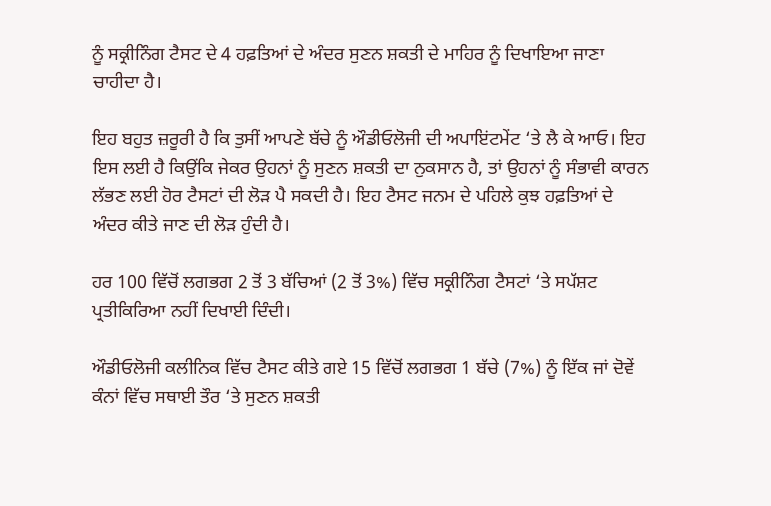ਨੂੰ ਸਕ੍ਰੀਨਿੰਗ ਟੈਸਟ ਦੇ 4 ਹਫ਼ਤਿਆਂ ਦੇ ਅੰਦਰ ਸੁਣਨ ਸ਼ਕਤੀ ਦੇ ਮਾਹਿਰ ਨੂੰ ਦਿਖਾਇਆ ਜਾਣਾ ਚਾਹੀਦਾ ਹੈ।

ਇਹ ਬਹੁਤ ਜ਼ਰੂਰੀ ਹੈ ਕਿ ਤੁਸੀਂ ਆਪਣੇ ਬੱਚੇ ਨੂੰ ਔਡੀਓਲੋਜੀ ਦੀ ਅਪਾਇਂਟਮੇਂਟ ‘ਤੇ ਲੈ ਕੇ ਆਓ। ਇਹ ਇਸ ਲਈ ਹੈ ਕਿਉਂਕਿ ਜੇਕਰ ਉਹਨਾਂ ਨੂੰ ਸੁਣਨ ਸ਼ਕਤੀ ਦਾ ਨੁਕਸਾਨ ਹੈ, ਤਾਂ ਉਹਨਾਂ ਨੂੰ ਸੰਭਾਵੀ ਕਾਰਨ ਲੱਭਣ ਲਈ ਹੋਰ ਟੈਸਟਾਂ ਦੀ ਲੋੜ ਪੈ ਸਕਦੀ ਹੈ। ਇਹ ਟੈਸਟ ਜਨਮ ਦੇ ਪਹਿਲੇ ਕੁਝ ਹਫ਼ਤਿਆਂ ਦੇ ਅੰਦਰ ਕੀਤੇ ਜਾਣ ਦੀ ਲੋੜ ਹੁੰਦੀ ਹੈ।

ਹਰ 100 ਵਿੱਚੋਂ ਲਗਭਗ 2 ਤੋਂ 3 ਬੱਚਿਆਂ (2 ਤੋਂ 3%) ਵਿੱਚ ਸਕ੍ਰੀਨਿੰਗ ਟੈਸਟਾਂ ‘ਤੇ ਸਪੱਸ਼ਟ ਪ੍ਰਤੀਕਿਰਿਆ ਨਹੀਂ ਦਿਖਾਈ ਦਿੰਦੀ।

ਔਡੀਓਲੋਜੀ ਕਲੀਨਿਕ ਵਿੱਚ ਟੈਸਟ ਕੀਤੇ ਗਏ 15 ਵਿੱਚੋਂ ਲਗਭਗ 1 ਬੱਚੇ (7%) ਨੂੰ ਇੱਕ ਜਾਂ ਦੋਵੇਂ ਕੰਨਾਂ ਵਿੱਚ ਸਥਾਈ ਤੌਰ ‘ਤੇ ਸੁਣਨ ਸ਼ਕਤੀ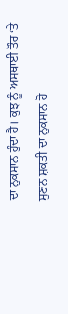ਦਾ ਨੁਕਸਾਨ ਹੁੰਦਾ ਹੈ। ਕੁਝ ਨੂੰ ਅਸਥਾਈ ਤੌਰ ‘ਤੇ ਸੁਣਨ ਸ਼ਕਤੀ ਦਾ ਨੁਕਸਾਨ ਹੋ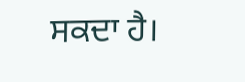ਸਕਦਾ ਹੈ।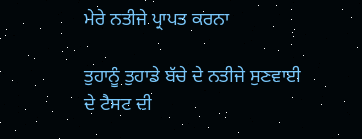ਮੇਰੇ ਨਤੀਜੇ ਪ੍ਰਾਪਤ ਕਰਨਾ

ਤੁਹਾਨੂੰ ਤੁਹਾਡੇ ਬੱਚੇ ਦੇ ਨਤੀਜੇ ਸੁਣਵਾਈ ਦੇ ਟੈਸਟ ਦੀ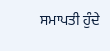ਸਮਾਪਤੀ ਹੁੰਦੇ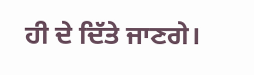ਹੀ ਦੇ ਦਿੱਤੇ ਜਾਣਗੇ।